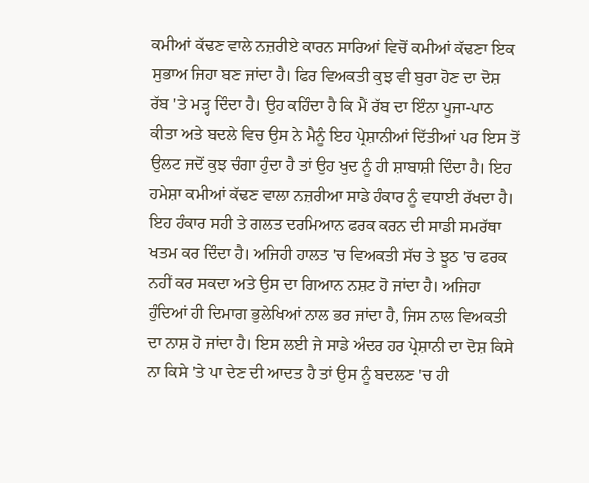ਕਮੀਆਂ ਕੱਢਣ ਵਾਲੇ ਨਜ਼ਰੀਏ ਕਾਰਨ ਸਾਰਿਆਂ ਵਿਚੋਂ ਕਮੀਆਂ ਕੱਢਣਾ ਇਕ ਸੁਭਾਅ ਜਿਹਾ ਬਣ ਜਾਂਦਾ ਹੈ। ਫਿਰ ਵਿਅਕਤੀ ਕੁਝ ਵੀ ਬੁਰਾ ਹੋਣ ਦਾ ਦੋਸ਼ ਰੱਬ 'ਤੇ ਮੜ੍ਹ ਦਿੰਦਾ ਹੈ। ਉਹ ਕਹਿੰਦਾ ਹੈ ਕਿ ਮੈਂ ਰੱਬ ਦਾ ਇੰਨਾ ਪੂਜਾ-ਪਾਠ ਕੀਤਾ ਅਤੇ ਬਦਲੇ ਵਿਚ ਉਸ ਨੇ ਮੈਨੂੰ ਇਹ ਪ੍ਰੇਸ਼ਾਨੀਆਂ ਦਿੱਤੀਆਂ ਪਰ ਇਸ ਤੋਂ ਉਲਟ ਜਦੋਂ ਕੁਝ ਚੰਗਾ ਹੁੰਦਾ ਹੈ ਤਾਂ ਉਹ ਖੁਦ ਨੂੰ ਹੀ ਸ਼ਾਬਾਸ਼ੀ ਦਿੰਦਾ ਹੈ। ਇਹ ਹਮੇਸ਼ਾ ਕਮੀਆਂ ਕੱਢਣ ਵਾਲਾ ਨਜ਼ਰੀਆ ਸਾਡੇ ਹੰਕਾਰ ਨੂੰ ਵਧਾਈ ਰੱਖਦਾ ਹੈ। ਇਹ ਹੰਕਾਰ ਸਹੀ ਤੇ ਗਲਤ ਦਰਮਿਆਨ ਫਰਕ ਕਰਨ ਦੀ ਸਾਡੀ ਸਮਰੱਥਾ ਖਤਮ ਕਰ ਦਿੰਦਾ ਹੈ। ਅਜਿਹੀ ਹਾਲਤ 'ਚ ਵਿਅਕਤੀ ਸੱਚ ਤੇ ਝੂਠ 'ਚ ਫਰਕ ਨਹੀਂ ਕਰ ਸਕਦਾ ਅਤੇ ਉਸ ਦਾ ਗਿਆਨ ਨਸ਼ਟ ਹੋ ਜਾਂਦਾ ਹੈ। ਅਜਿਹਾ ਹੁੰਦਿਆਂ ਹੀ ਦਿਮਾਗ ਭੁਲੇਖਿਆਂ ਨਾਲ ਭਰ ਜਾਂਦਾ ਹੈ, ਜਿਸ ਨਾਲ ਵਿਅਕਤੀ ਦਾ ਨਾਸ਼ ਹੋ ਜਾਂਦਾ ਹੈ। ਇਸ ਲਈ ਜੇ ਸਾਡੇ ਅੰਦਰ ਹਰ ਪ੍ਰੇਸ਼ਾਨੀ ਦਾ ਦੋਸ਼ ਕਿਸੇ ਨਾ ਕਿਸੇ 'ਤੇ ਪਾ ਦੇਣ ਦੀ ਆਦਤ ਹੈ ਤਾਂ ਉਸ ਨੂੰ ਬਦਲਣ 'ਚ ਹੀ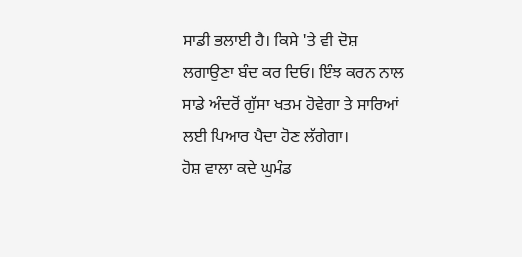ਸਾਡੀ ਭਲਾਈ ਹੈ। ਕਿਸੇ 'ਤੇ ਵੀ ਦੋਸ਼ ਲਗਾਉਣਾ ਬੰਦ ਕਰ ਦਿਓ। ਇੰਝ ਕਰਨ ਨਾਲ ਸਾਡੇ ਅੰਦਰੋਂ ਗੁੱਸਾ ਖਤਮ ਹੋਵੇਗਾ ਤੇ ਸਾਰਿਆਂ ਲਈ ਪਿਆਰ ਪੈਦਾ ਹੋਣ ਲੱਗੇਗਾ।
ਹੋਸ਼ ਵਾਲਾ ਕਦੇ ਘੁਮੰਡ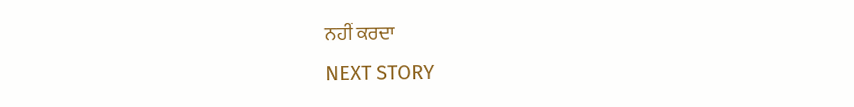ਨਹੀਂ ਕਰਦਾ
NEXT STORY